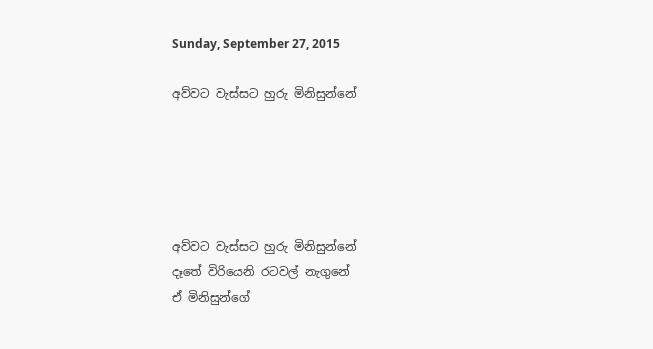Sunday, September 27, 2015

අව්වට වැස්සට හුරු මිනිසුන්නේ





අව්වට වැස්සට හුරු මිනිසුන්නේ
දෑතේ විරියෙනි රටවල් නැගුනේ
ඒ මිනිසුන්ගේ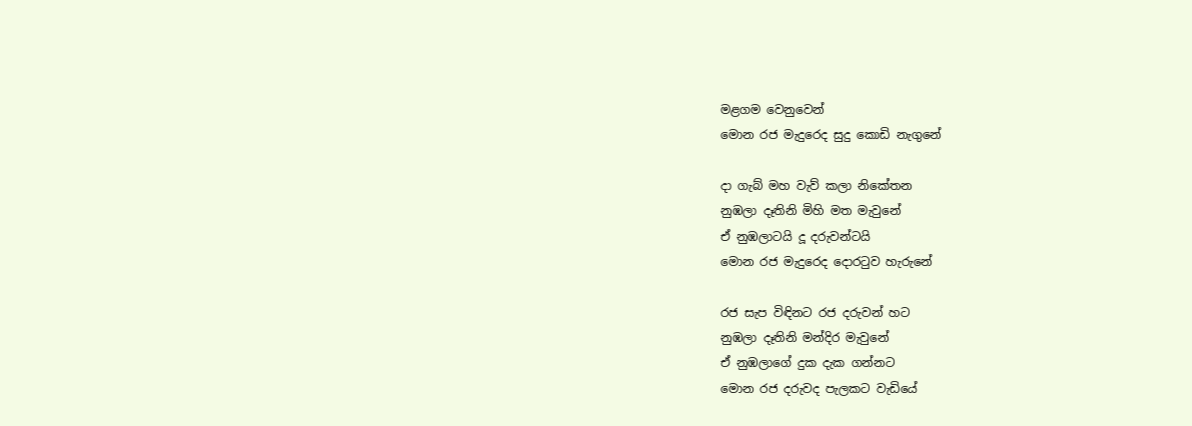මළගම වෙනුවෙන්
මොන රජ මැදුරෙද සුදු කොඩි නැගුනේ

දා ගැබ් මහ වැව් කලා නිකේතන
නුඹලා දෑතිනි මිහි මත මැවුනේ
ඒ නුඹලාටයි දූ දරුවන්ටයි
මොන රජ මැදුරෙද දොරටුව හැරුනේ

රජ සැප විඳිනට රජ දරුවන් හට
නුඹලා දෑතිනි මන්දිර මැවුනේ
ඒ නුඹලාගේ දුක දැක ගන්නට
මොන රජ දරුවද පැලකට වැඩියේ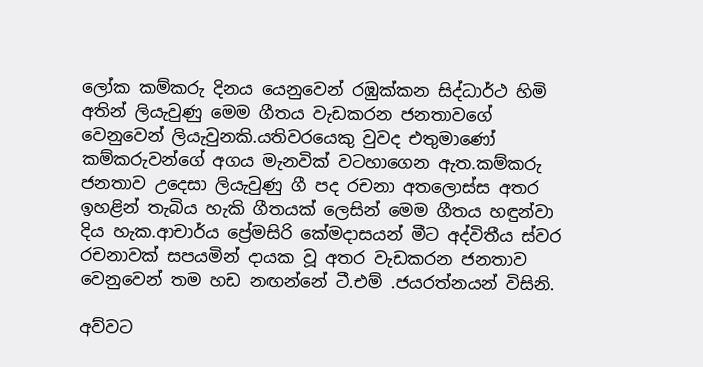ලෝක කම්කරු දිනය යෙනුවෙන් රඹුක්කන සිද්ධාර්ථ හිමි අතින් ලියැවුණු මෙම ගීතය වැඩකරන ජනතාවගේ  වෙනුවෙන් ලියැවුනකි.යතිවරයෙකු වුවද එතුමාණෝ කම්කරුවන්ගේ අගය මැනවික් වටහාගෙන ඇත.කම්කරු ජනතාව උදෙසා ලියැවුණු ගී පද රචනා අතලොස්ස අතර ඉහළින් තැබිය හැකි ගීතයක් ලෙසින් මෙම ගීතය හඳුන්වා දිය හැක.ආචාර්ය ප්‍රේමසිරි කේමදාසයන් මීට අද්විතීය ස්වර රචනාවක් සපයමින් දායක වූ අතර වැඩකරන ජනතාව වෙනුවෙන් තම හඩ නඟන්නේ ටී.එම් .ජයරත්නයන් විසිනි.

අව්වට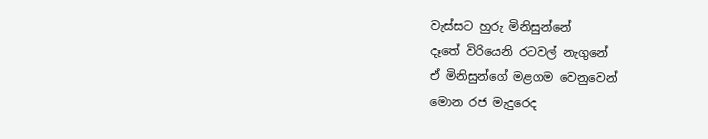වැස්සට හුරු මිනිසුන්නේ
දෑතේ විරියෙනි රටවල් නැගුනේ
ඒ මිනිසුන්ගේ මළගම වෙනුවෙන්
මොන රජ මැදුරෙද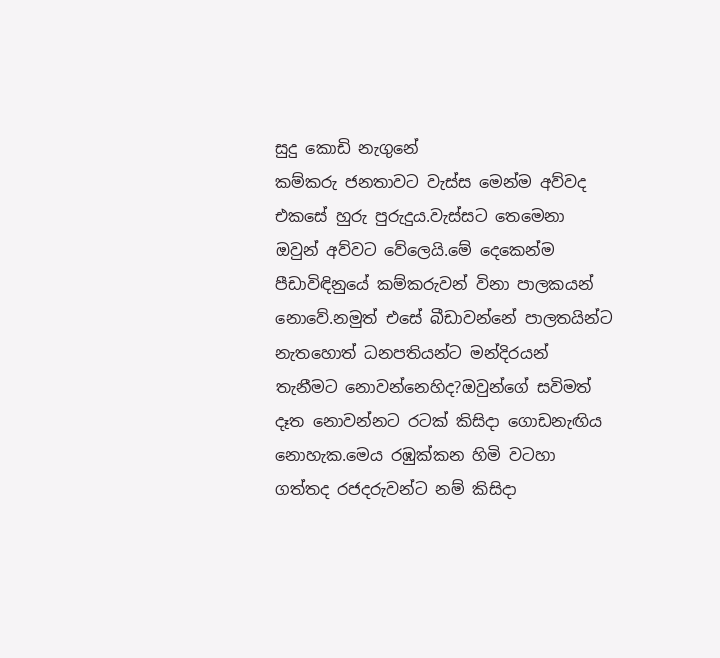සුදු කොඩි නැගුනේ
කම්කරු ජනතාවට වැස්ස මෙන්ම අව්වද එකසේ හුරු පුරුදුය.වැස්සට තෙමෙනා ඔවුන් අව්වට වේලෙයි.මේ දෙකෙන්ම පීඩාවිඳිනුයේ කම්කරුවන් විනා පාලකයන් නොවේ.නමුත් එසේ බීඩාවන්නේ පාලතයින්ට නැතහොත් ධනපතියන්ට මන්දිරයන් තැනීමට නොවන්නෙහිද?ඔවුන්ගේ සවිමත් දෑත නොවන්නට රටක් කිසිදා ගොඩනැඟිය නොහැක.මෙය රඹුක්කන හිමි වටහා ගත්තද රජදරුවන්ට නම් කිසිදා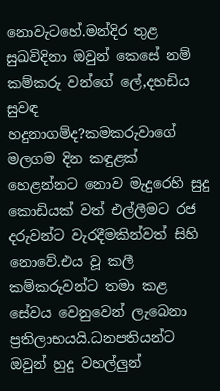නොවැටහේ.මන්දිර තුළ සුඛවිදිනා ඔවුන් කෙසේ නම් කම්කරු වන්ගේ ලේ,දහඩිය සුවඳ හදුනාගම්ද?කමකරුවාගේ මලගම දින කඳුළක් හෙළන්නට නොව මැදුරෙහි සුදු කොඩියක් වත් එල්ලීමට රජ දරුවන්ට වැරදීමකින්වත් සිහි නොවේ.එය වූ කලී කම්කරුවන්ට තමා කළ සේවය වෙනුවෙන් ලැබෙනා ප්‍රතිලාභයයි.ධනපතියන්ට ඔවුන් හුදු වහල්ලුන්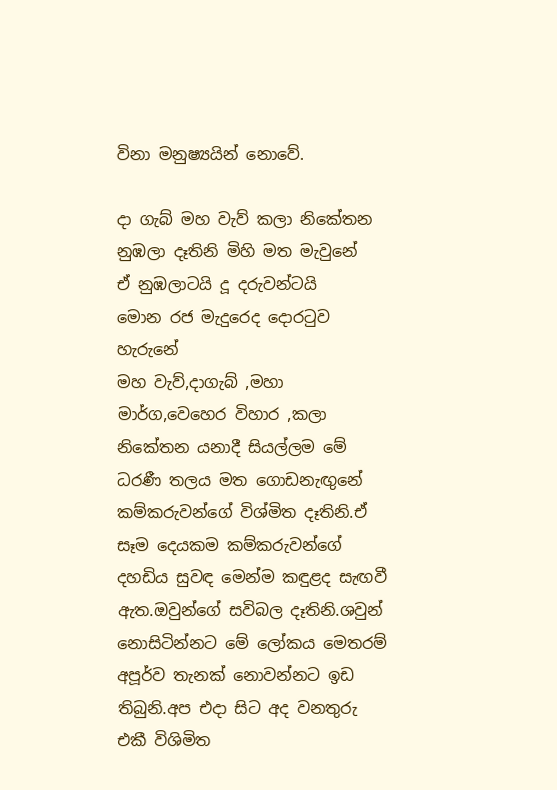විනා මනුෂ්‍යයින් නොවේ.

දා ගැබ් මහ වැව් කලා නිකේතන
නුඹලා දෑතිනි මිහි මත මැවුනේ
ඒ නුඹලාටයි දූ දරුවන්ටයි
මොන රජ මැදුරෙද දොරටුව හැරුනේ
මහ වැව්,දාගැබ් ,මහා මාර්ග,වෙහෙර විහාර ,කලා නිකේතන යනාදී සියල්ලම මේ ධරණී තලය මත ගොඩනැඟුනේ කම්කරුවන්ගේ විශ්මිත දෑතිනි.ඒ සෑම දෙයකම කම්කරුවන්ගේ දහඩිය සුවඳ මෙන්ම කඳුළද සැඟවී ඇත.ඔවුන්ගේ සවිබල දෑතිනි.ශවුන් නොසිටින්නට මේ ලෝකය මෙතරම් අපූර්ව තැනක් නොවන්නට ඉඩ තිබුනි.අප එදා සිට අද වනතුරු එකී විශිමිත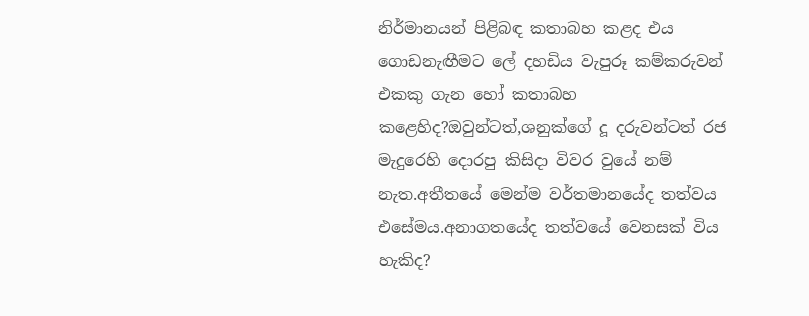නිර්මානයන් පිළිබඳ කතාබහ කළද එය ගොඩනැඟීමට ලේ දහඩිය වැපුරූ කම්කරුවන් එකකු ගැන හෝ කතාබහ කළෙහිද?ඔවුන්ටත්,ශනුක්ගේ දූ දරුවන්ටත් රජ මැදුරෙහි දොරපු කිසිදා විවර වුයේ නම් නැත.අතීතයේ මෙන්ම වර්තමානයේද තත්වය එසේමය.අනාගතයේද තත්වයේ වෙනසක් විය හැකිද?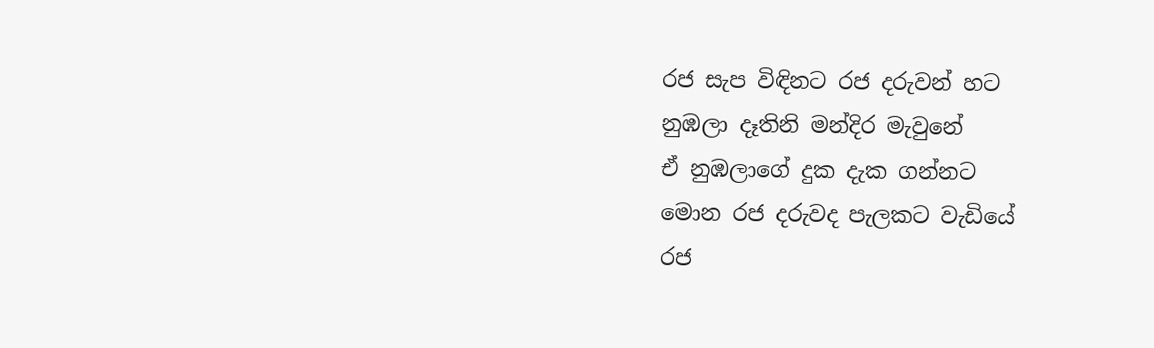රජ සැප විඳිනට රජ දරුවන් හට
නුඹලා දෑතිනි මන්දිර මැවුනේ
ඒ නුඹලාගේ දුක දැක ගන්නට
මොන රජ දරුවද පැලකට වැඩියේ
රජ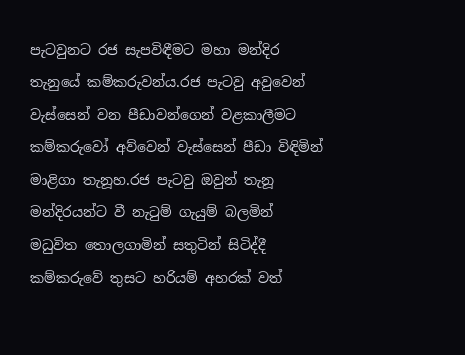පැටවුනට රජ සැපවිඳීමට මහා මන්දිර තැනුයේ කම්කරුවන්ය.රජ පැටවු අවුවෙන් වැස්සෙන් වන පීඩාවන්ගෙන් වළකාලීමට කම්කරුවෝ අව්වෙන් වැස්සෙන් පීඩා විඳිමින් මාළිගා තැනූහ.රජ පැටවු ඔවුන් තැනූ  මන්දිරයන්ට වී නැටුම් ගැයුම් බලමින් මධුවිත තොලගාමින් සතුටින් සිටිද්දී කම්කරුවේ තුසට හරියම් අහරක් වත්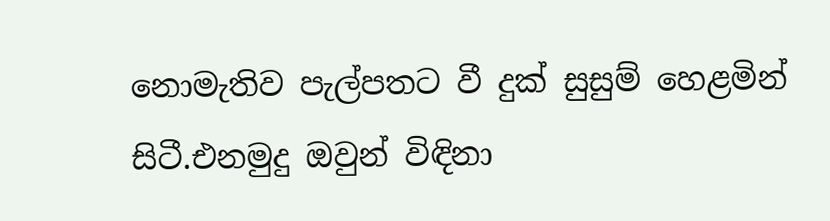නොමැතිව පැල්පතට වී දුක් සුසුම් හෙළමින් සිටී.එනමුදු ඔවුන් විඳිනා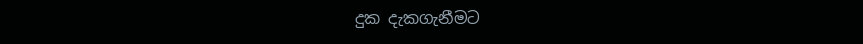දුක දැකගැනීමට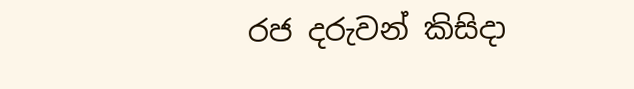රජ දරුවන් කිසිදා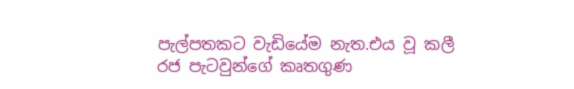පැල්පතකට වැඩියේම නැත.එය වූ කලී රජ පැටවුන්ගේ කෘතගුණ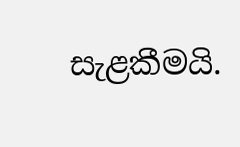සැළකීමයි.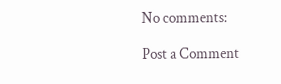No comments:

Post a Comment